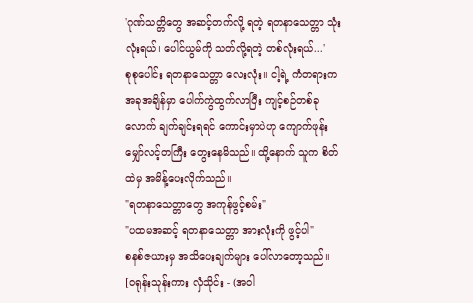'ဂုဏ်သတ္တိတွေ အဆင့်တက်လို့ ရတဲ့ ရတနာသေတ္တာ သုံးလုံးရယ်၊ ပေါင်ယွမ်ကို သတ်လို့ရတဲ့ တစ်လုံးရယ်...'
စုစုပေါင်း ရတနာသေတ္တာ လေးလုံး။ ငါ့ရဲ့ ကံတရားက အခုအချိန်မှာ ပေါက်ကွဲထွက်လာပြီး ကျင့်စဉ်တစ်ခုလောက် ချက်ချင်းရရင် ကောင်းမှာပဲဟု ကျောက်ဖုန်း မျှော်လင့်တကြီး တွေးနေမိသည်။ ထို့နောက် သူက စိတ်ထဲမှ အမိန့်ပေးလိုက်သည်။
"ရတနာသေတ္တာတွေ အကုန်ဖွင့်စမ်း"
"ပထမအဆင့် ရတနာသေတ္တာ အားလုံးကို ဖွင့်ပါ"
စနစ်ဇယားမှ အသိပေးချက်များ ပေါ်လာတော့သည်။
[ဝရုန်းသုန်းကား လှံသိုင်း - (အဝါ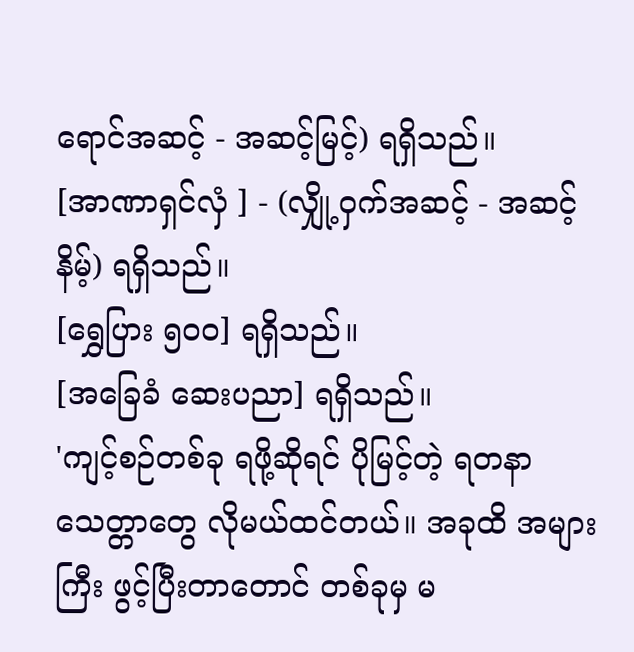ရောင်အဆင့် - အဆင့်မြင့်) ရရှိသည်။
[အာဏာရှင်လှံ ] - (လျှို့ဝှက်အဆင့် - အဆင့်နိမ့်) ရရှိသည်။
[ရွှေပြား ၅၀၀] ရရှိသည်။
[အခြေခံ ဆေးပညာ] ရရှိသည်။
'ကျင့်စဉ်တစ်ခု ရဖို့ဆိုရင် ပိုမြင့်တဲ့ ရတနာသေတ္တာတွေ လိုမယ်ထင်တယ်။ အခုထိ အများကြီး ဖွင့်ပြီးတာတောင် တစ်ခုမှ မ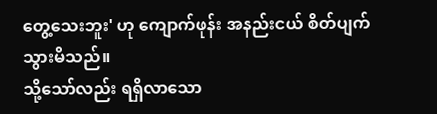တွေ့သေးဘူး' ဟု ကျောက်ဖုန်း အနည်းငယ် စိတ်ပျက်သွားမိသည်။
သို့သော်လည်း ရရှိလာသော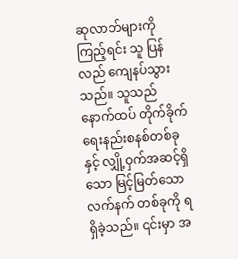ဆုလာဘ်များကို ကြည့်ရင်း သူ ပြန်လည် ကျေနပ်သွားသည်။ သူသည် နောက်ထပ် တိုက်ခိုက်ရေးနည်းစနစ်တစ်ခုနှင့် လျှို့ဝှက်အဆင့်ရှိသော မြင့်မြတ်သောလက်နက် တစ်ခုကို ရရှိခဲ့သည်။ ၎င်းမှာ အ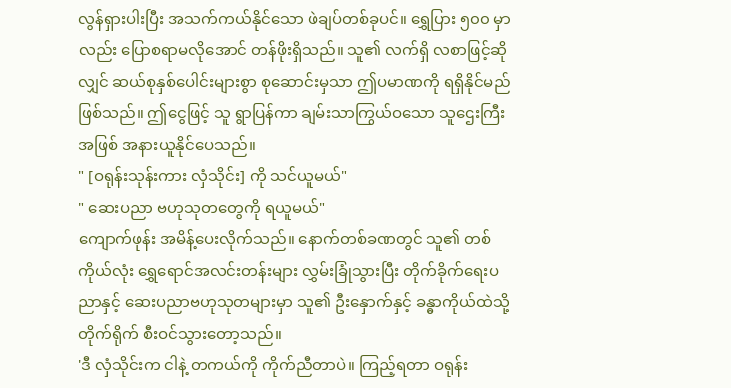လွန်ရှားပါးပြီး အသက်ကယ်နိုင်သော ဖဲချပ်တစ်ခုပင်။ ရွှေပြား ၅၀၀ မှာလည်း ပြောစရာမလိုအောင် တန်ဖိုးရှိသည်။ သူ၏ လက်ရှိ လစာဖြင့်ဆိုလျှင် ဆယ်စုနှစ်ပေါင်းများစွာ စုဆောင်းမှသာ ဤပမာဏကို ရရှိနိုင်မည်ဖြစ်သည်။ ဤငွေဖြင့် သူ ရွာပြန်ကာ ချမ်းသာကြွယ်ဝသော သူဌေးကြီးအဖြစ် အနားယူနိုင်ပေသည်။
" [ဝရုန်းသုန်းကား လှံသိုင်း] ကို သင်ယူမယ်"
" ဆေးပညာ ဗဟုသုတတွေကို ရယူမယ်"
ကျောက်ဖုန်း အမိန့်ပေးလိုက်သည်။ နောက်တစ်ခဏတွင် သူ၏ တစ်ကိုယ်လုံး ရွှေရောင်အလင်းတန်းများ လွှမ်းခြုံသွားပြီး တိုက်ခိုက်ရေးပညာနှင့် ဆေးပညာဗဟုသုတများမှာ သူ၏ ဦးနှောက်နှင့် ခန္ဓာကိုယ်ထဲသို့ တိုက်ရိုက် စီးဝင်သွားတော့သည်။
'ဒီ လှံသိုင်းက ငါနဲ့ တကယ်ကို ကိုက်ညီတာပဲ။ ကြည့်ရတာ ဝရုန်း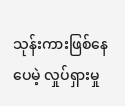သုန်းကားဖြစ်နေပေမဲ့ လှုပ်ရှားမှု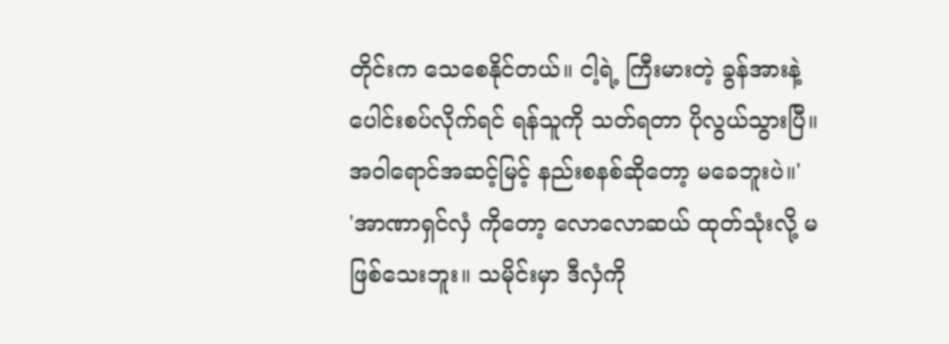တိုင်းက သေစေနိုင်တယ်။ ငါ့ရဲ့ ကြီးမားတဲ့ ခွန်အားနဲ့ ပေါင်းစပ်လိုက်ရင် ရန်သူကို သတ်ရတာ ပိုလွယ်သွားပြီ။ အဝါရောင်အဆင့်မြင့် နည်းစနစ်ဆိုတော့ မခေဘူးပဲ။'
'အာဏာရှင်လှံ ကိုတော့ လောလောဆယ် ထုတ်သုံးလို့ မဖြစ်သေးဘူး။ သမိုင်းမှာ ဒီလှံကို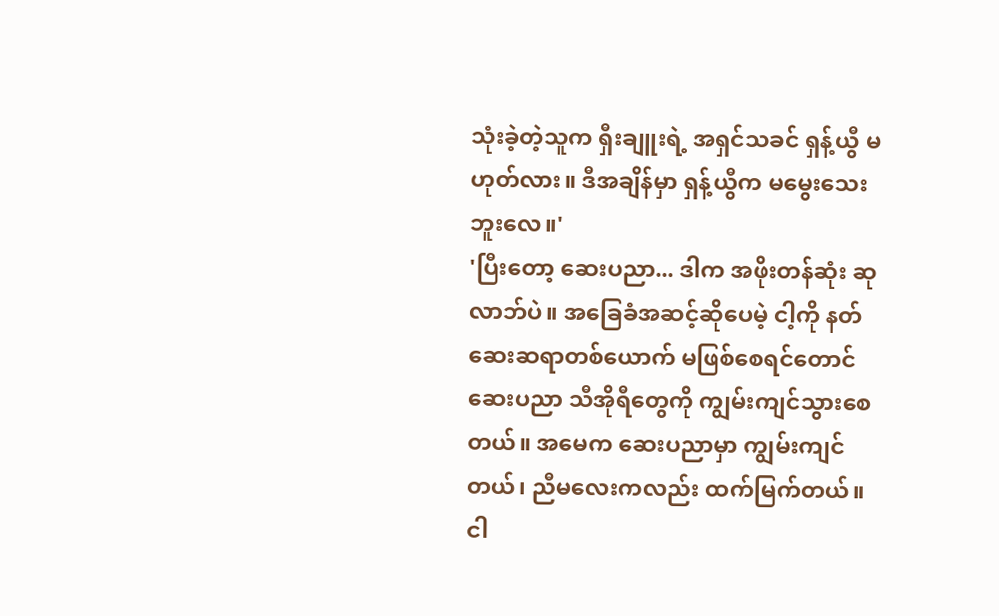သုံးခဲ့တဲ့သူက ရှီးချူးရဲ့ အရှင်သခင် ရှန့်ယွီ မဟုတ်လား။ ဒီအချိန်မှာ ရှန့်ယွီက မမွေးသေးဘူးလေ။'
'ပြီးတော့ ဆေးပညာ... ဒါက အဖိုးတန်ဆုံး ဆုလာဘ်ပဲ။ အခြေခံအဆင့်ဆိုပေမဲ့ ငါ့ကို နတ်ဆေးဆရာတစ်ယောက် မဖြစ်စေရင်တောင် ဆေးပညာ သီအိုရီတွေကို ကျွမ်းကျင်သွားစေတယ်။ အမေက ဆေးပညာမှာ ကျွမ်းကျင်တယ်၊ ညီမလေးကလည်း ထက်မြက်တယ်။ ငါ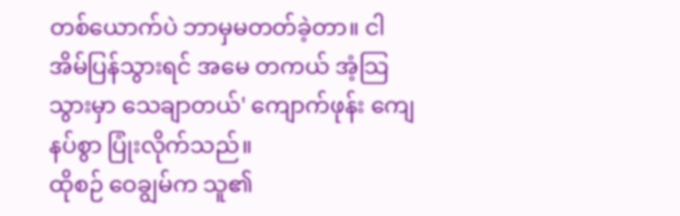တစ်ယောက်ပဲ ဘာမှမတတ်ခဲ့တာ။ ငါ အိမ်ပြန်သွားရင် အမေ တကယ် အံ့သြသွားမှာ သေချာတယ်' ကျောက်ဖုန်း ကျေနပ်စွာ ပြုံးလိုက်သည်။
ထိုစဉ် ဝေချွမ်က သူ၏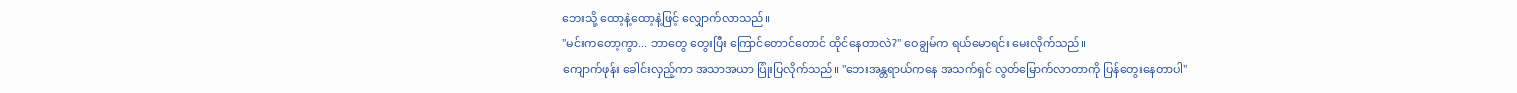ဘေးသို့ ထော့နဲ့ထော့နဲ့ဖြင့် လျှောက်လာသည်။
"မင်းကတော့ကွာ... ဘာတွေ တွေးပြီး ကြောင်တောင်တောင် ထိုင်နေတာလဲ?" ဝေချွမ်က ရယ်မောရင်း မေးလိုက်သည်။
ကျောက်ဖုန်း ခေါင်းလှည့်ကာ အသာအယာ ပြုံးပြလိုက်သည်။ "ဘေးအန္တရာယ်ကနေ အသက်ရှင် လွတ်မြောက်လာတာကို ပြန်တွေးနေတာပါ"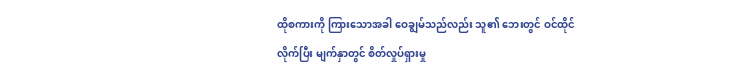ထိုစကားကို ကြားသောအခါ ဝေချွမ်သည်လည်း သူ၏ ဘေးတွင် ဝင်ထိုင်လိုက်ပြီး မျက်နှာတွင် စိတ်လှုပ်ရှားမှု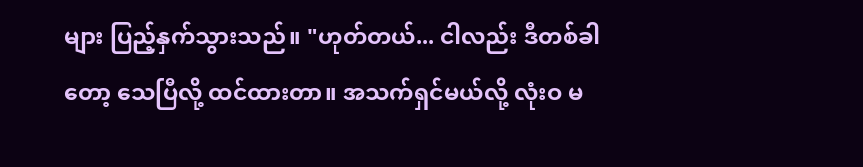များ ပြည့်နှက်သွားသည်။ "ဟုတ်တယ်... ငါလည်း ဒီတစ်ခါတော့ သေပြီလို့ ထင်ထားတာ။ အသက်ရှင်မယ်လို့ လုံးဝ မ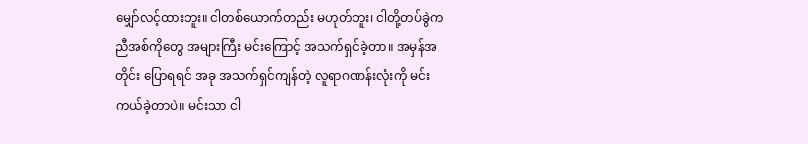မျှော်လင့်ထားဘူး။ ငါတစ်ယောက်တည်း မဟုတ်ဘူး၊ ငါတို့တပ်ခွဲက ညီအစ်ကိုတွေ အများကြီး မင်းကြောင့် အသက်ရှင်ခဲ့တာ။ အမှန်အတိုင်း ပြောရရင် အခု အသက်ရှင်ကျန်တဲ့ လူရာဂဏန်းလုံးကို မင်း ကယ်ခဲ့တာပဲ။ မင်းသာ ငါ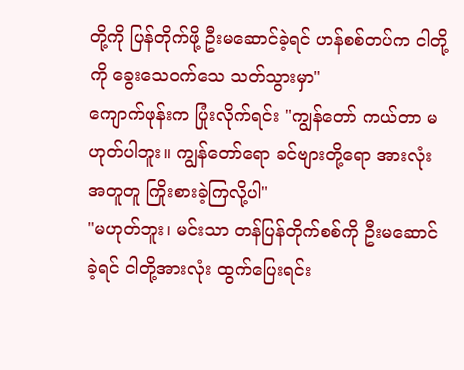တို့ကို ပြန်တိုက်ဖို့ ဦးမဆောင်ခဲ့ရင် ဟန်စစ်တပ်က ငါတို့ကို ခွေးသေဝက်သေ သတ်သွားမှာ"
ကျောက်ဖုန်းက ပြုံးလိုက်ရင်း "ကျွန်တော် ကယ်တာ မဟုတ်ပါဘူး။ ကျွန်တော်ရော ခင်ဗျားတို့ရော အားလုံး အတူတူ ကြိုးစားခဲ့ကြလို့ပါ"
"မဟုတ်ဘူး၊ မင်းသာ တန်ပြန်တိုက်စစ်ကို ဦးမဆောင်ခဲ့ရင် ငါတို့အားလုံး ထွက်ပြေးရင်း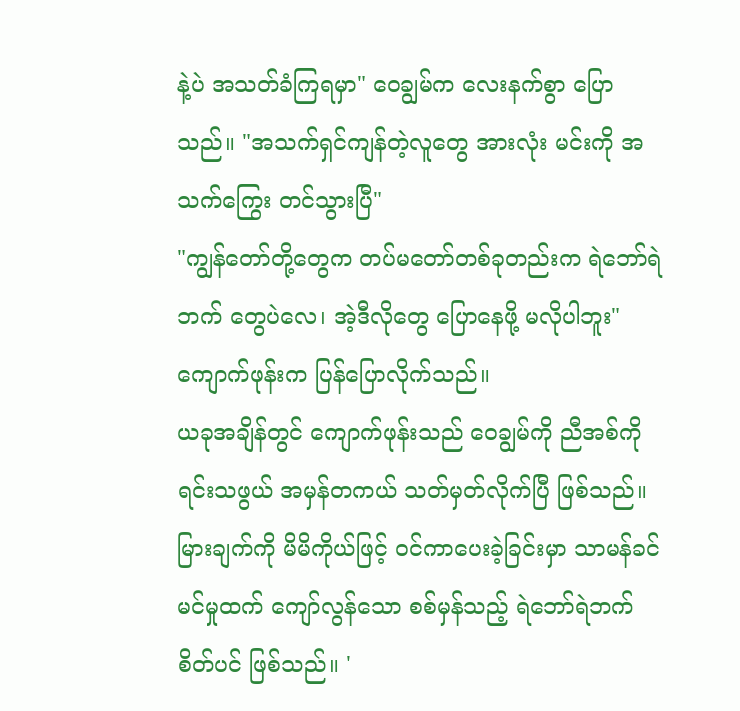နဲ့ပဲ အသတ်ခံကြရမှာ" ဝေချွမ်က လေးနက်စွာ ပြောသည်။ "အသက်ရှင်ကျန်တဲ့လူတွေ အားလုံး မင်းကို အသက်ကြွေး တင်သွားပြီ"
"ကျွန်တော်တို့တွေက တပ်မတော်တစ်ခုတည်းက ရဲဘော်ရဲဘက် တွေပဲလေ၊ အဲ့ဒီလိုတွေ ပြောနေဖို့ မလိုပါဘူး" ကျောက်ဖုန်းက ပြန်ပြောလိုက်သည်။
ယခုအချိန်တွင် ကျောက်ဖုန်းသည် ဝေချွမ်ကို ညီအစ်ကိုရင်းသဖွယ် အမှန်တကယ် သတ်မှတ်လိုက်ပြီ ဖြစ်သည်။ မြားချက်ကို မိမိကိုယ်ဖြင့် ဝင်ကာပေးခဲ့ခြင်းမှာ သာမန်ခင်မင်မှုထက် ကျော်လွန်သော စစ်မှန်သည့် ရဲဘော်ရဲဘက်စိတ်ပင် ဖြစ်သည်။ '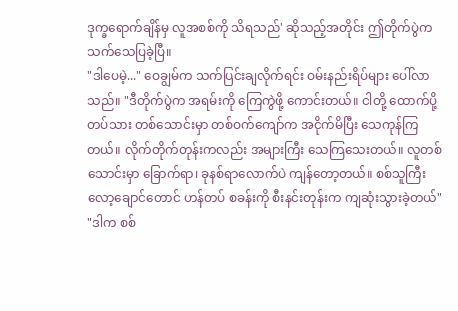ဒုက္ခရောက်ချိန်မှ လူအစစ်ကို သိရသည်' ဆိုသည့်အတိုင်း ဤတိုက်ပွဲက သက်သေပြခဲ့ပြီ။
"ဒါပေမဲ့..." ဝေချွမ်က သက်ပြင်းချလိုက်ရင်း ဝမ်းနည်းရိပ်များ ပေါ်လာသည်။ "ဒီတိုက်ပွဲက အရမ်းကို ကြေကွဲဖို့ ကောင်းတယ်။ ငါတို့ ထောက်ပို့တပ်သား တစ်သောင်းမှာ တစ်ဝက်ကျော်က အငိုက်မိပြီး သေကုန်ကြတယ်။ လိုက်တိုက်တုန်းကလည်း အများကြီး သေကြသေးတယ်။ လူတစ်သောင်းမှာ ခြောက်ရာ၊ ခုနစ်ရာလောက်ပဲ ကျန်တော့တယ်။ စစ်သူကြီး လော့ချောင်တောင် ဟန်တပ် စခန်းကို စီးနင်းတုန်းက ကျဆုံးသွားခဲ့တယ်"
"ဒါက စစ်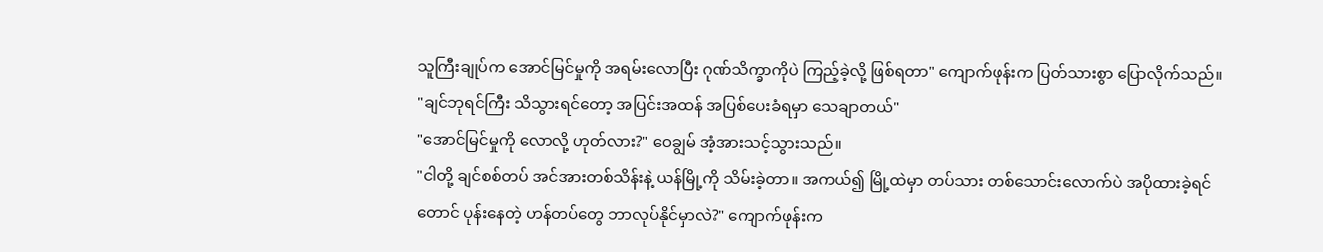သူကြီးချုပ်က အောင်မြင်မှုကို အရမ်းလောပြီး ဂုဏ်သိက္ခာကိုပဲ ကြည့်ခဲ့လို့ ဖြစ်ရတာ" ကျောက်ဖုန်းက ပြတ်သားစွာ ပြောလိုက်သည်။ "ချင်ဘုရင်ကြီး သိသွားရင်တော့ အပြင်းအထန် အပြစ်ပေးခံရမှာ သေချာတယ်"
"အောင်မြင်မှုကို လောလို့ ဟုတ်လား?" ဝေချွမ် အံ့အားသင့်သွားသည်။
"ငါတို့ ချင်စစ်တပ် အင်အားတစ်သိန်းနဲ့ ယန်မြို့ကို သိမ်းခဲ့တာ။ အကယ်၍ မြို့ထဲမှာ တပ်သား တစ်သောင်းလောက်ပဲ အပိုထားခဲ့ရင်တောင် ပုန်းနေတဲ့ ဟန်တပ်တွေ ဘာလုပ်နိုင်မှာလဲ?" ကျောက်ဖုန်းက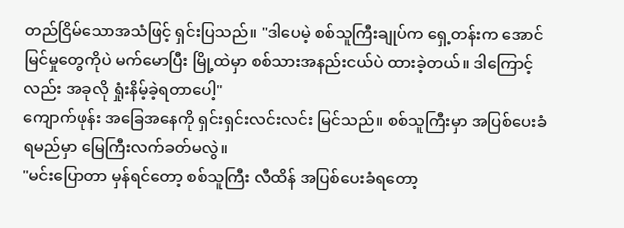တည်ငြိမ်သောအသံဖြင့် ရှင်းပြသည်။ "ဒါပေမဲ့ စစ်သူကြီးချုပ်က ရှေ့တန်းက အောင်မြင်မှုတွေကိုပဲ မက်မောပြီး မြို့ထဲမှာ စစ်သားအနည်းငယ်ပဲ ထားခဲ့တယ်။ ဒါကြောင့်လည်း အခုလို ရှုံးနိမ့်ခဲ့ရတာပေါ့"
ကျောက်ဖုန်း အခြေအနေကို ရှင်းရှင်းလင်းလင်း မြင်သည်။ စစ်သူကြီးမှာ အပြစ်ပေးခံရမည်မှာ မြေကြီးလက်ခတ်မလွဲ။
"မင်းပြောတာ မှန်ရင်တော့ စစ်သူကြီး လီထိန် အပြစ်ပေးခံရတော့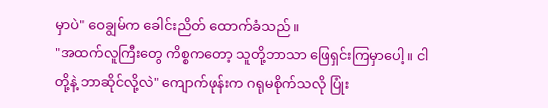မှာပဲ" ဝေချွမ်က ခေါင်းညိတ် ထောက်ခံသည်။
"အထက်လူကြီးတွေ ကိစ္စကတော့ သူတို့ဘာသာ ဖြေရှင်းကြမှာပေါ့။ ငါတို့နဲ့ ဘာဆိုင်လို့လဲ" ကျောက်ဖုန်းက ဂရုမစိုက်သလို ပြုံး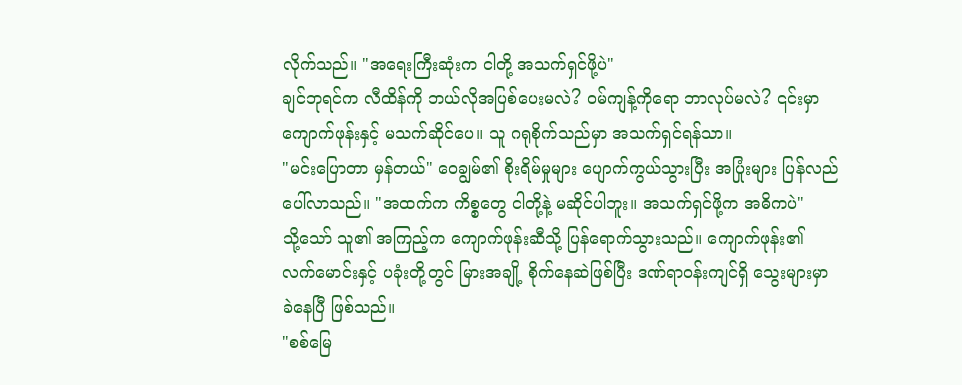လိုက်သည်။ "အရေးကြီးဆုံးက ငါတို့ အသက်ရှင်ဖို့ပဲ"
ချင်ဘုရင်က လီထိန်ကို ဘယ်လိုအပြစ်ပေးမလဲ? ဝမ်ကျန့်ကိုရော ဘာလုပ်မလဲ? ၎င်းမှာ ကျောက်ဖုန်းနှင့် မသက်ဆိုင်ပေ။ သူ ဂရုစိုက်သည်မှာ အသက်ရှင်ရန်သာ။
"မင်းပြောတာ မှန်တယ်" ဝေချွမ်၏ စိုးရိမ်မှုများ ပျောက်ကွယ်သွားပြီး အပြုံးများ ပြန်လည် ပေါ်လာသည်။ "အထက်က ကိစ္စတွေ ငါတို့နဲ့ မဆိုင်ပါဘူး။ အသက်ရှင်ဖို့က အဓိကပဲ"
သို့သော် သူ၏ အကြည့်က ကျောက်ဖုန်းဆီသို့ ပြန်ရောက်သွားသည်။ ကျောက်ဖုန်း၏ လက်မောင်းနှင့် ပခုံးတို့တွင် မြားအချို့ စိုက်နေဆဲဖြစ်ပြီး ဒဏ်ရာဝန်းကျင်ရှိ သွေးများမှာ ခဲနေပြီ ဖြစ်သည်။
"စစ်မြေ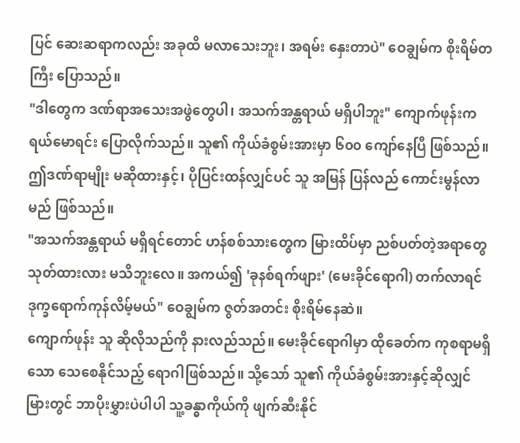ပြင် ဆေးဆရာကလည်း အခုထိ မလာသေးဘူး၊ အရမ်း နှေးတာပဲ" ဝေချွမ်က စိုးရိမ်တကြီး ပြောသည်။
"ဒါတွေက ဒဏ်ရာအသေးအဖွဲတွေပါ၊ အသက်အန္တရာယ် မရှိပါဘူး" ကျောက်ဖုန်းက ရယ်မောရင်း ပြောလိုက်သည်။ သူ၏ ကိုယ်ခံစွမ်းအားမှာ ၆၀၀ ကျော်နေပြီ ဖြစ်သည်။ ဤဒဏ်ရာမျိုး မဆိုထားနှင့်၊ ပိုပြင်းထန်လျှင်ပင် သူ အမြန် ပြန်လည် ကောင်းမွန်လာမည် ဖြစ်သည်။
"အသက်အန္တရာယ် မရှိရင်တောင် ဟန်စစ်သားတွေက မြားထိပ်မှာ ညစ်ပတ်တဲ့အရာတွေ သုတ်ထားလား မသိဘူးလေ။ အကယ်၍ 'ခုနစ်ရက်ဖျား' (မေးခိုင်ရောဂါ) တက်လာရင် ဒုက္ခရောက်ကုန်လိမ့်မယ်" ဝေချွမ်က ဇွတ်အတင်း စိုးရိမ်နေဆဲ။
ကျောက်ဖုန်း သူ ဆိုလိုသည်ကို နားလည်သည်။ မေးခိုင်ရောဂါမှာ ထိုခေတ်က ကုစရာမရှိသော သေစေနိုင်သည့် ရောဂါဖြစ်သည်။ သို့သော် သူ၏ ကိုယ်ခံစွမ်းအားနှင့်ဆိုလျှင် မြားတွင် ဘာပိုးမွှားပဲပါပါ သူ့ခန္ဓာကိုယ်ကို ဖျက်ဆီးနိုင်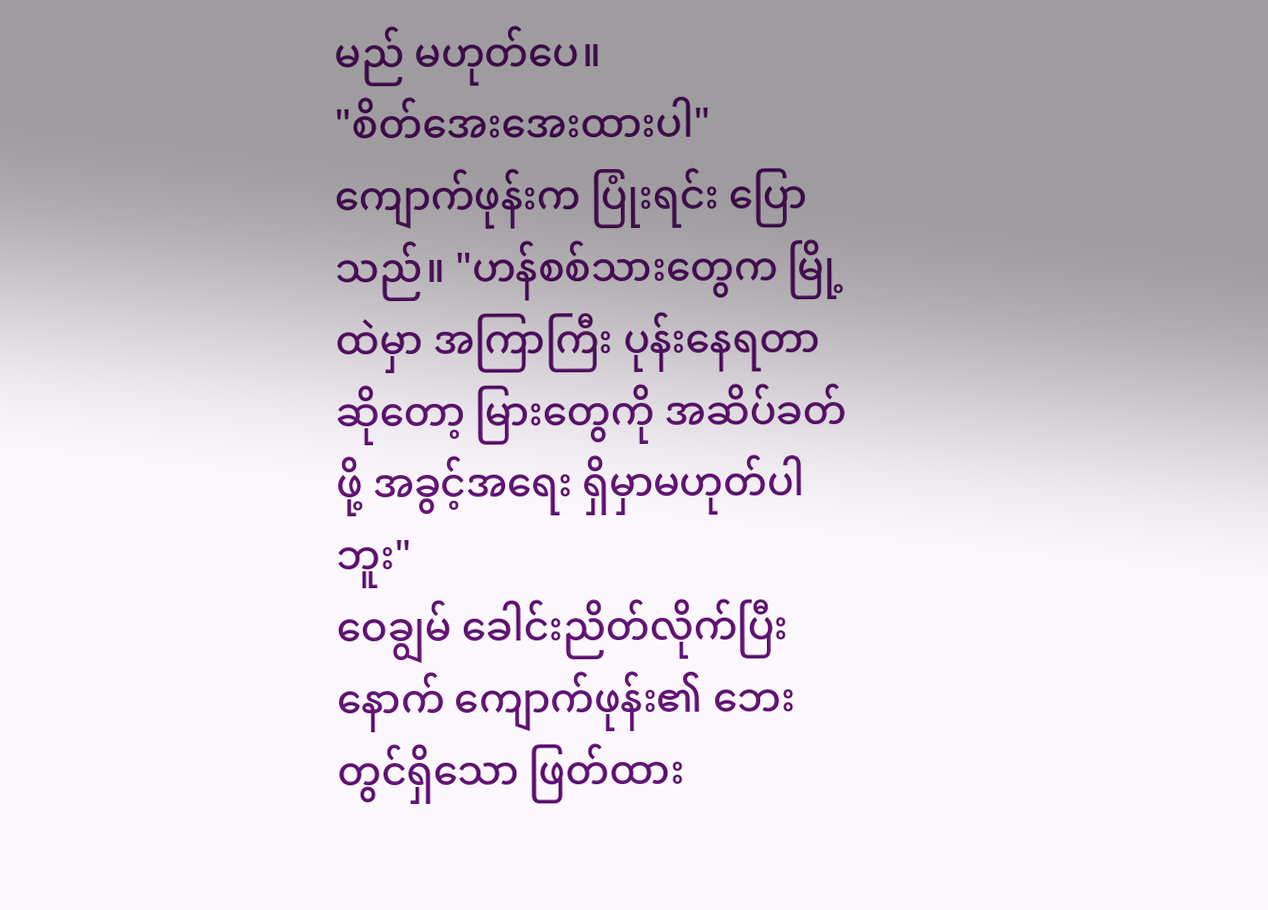မည် မဟုတ်ပေ။
"စိတ်အေးအေးထားပါ" ကျောက်ဖုန်းက ပြုံးရင်း ပြောသည်။ "ဟန်စစ်သားတွေက မြို့ထဲမှာ အကြာကြီး ပုန်းနေရတာဆိုတော့ မြားတွေကို အဆိပ်ခတ်ဖို့ အခွင့်အရေး ရှိမှာမဟုတ်ပါဘူး"
ဝေချွမ် ခေါင်းညိတ်လိုက်ပြီးနောက် ကျောက်ဖုန်း၏ ဘေးတွင်ရှိသော ဖြတ်ထား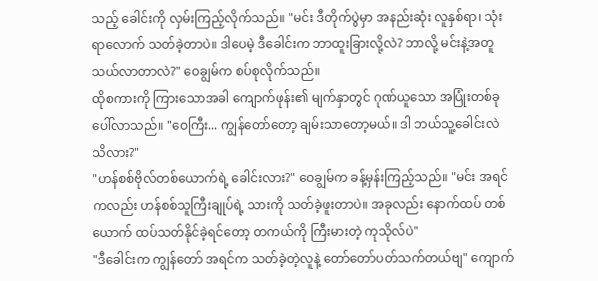သည့် ခေါင်းကို လှမ်းကြည့်လိုက်သည်။ "မင်း ဒီတိုက်ပွဲမှာ အနည်းဆုံး လူနှစ်ရာ၊ သုံးရာလောက် သတ်ခဲ့တာပဲ။ ဒါပေမဲ့ ဒီခေါင်းက ဘာထူးခြားလို့လဲ? ဘာလို့ မင်းနဲ့အတူ သယ်လာတာလဲ?" ဝေချွမ်က စပ်စုလိုက်သည်။
ထိုစကားကို ကြားသောအခါ ကျောက်ဖုန်း၏ မျက်နှာတွင် ဂုဏ်ယူသော အပြုံးတစ်ခု ပေါ်လာသည်။ "ဝေကြီး... ကျွန်တော်တော့ ချမ်းသာတော့မယ်။ ဒါ ဘယ်သူ့ခေါင်းလဲ သိလား?"
"ဟန်စစ်ဗိုလ်တစ်ယောက်ရဲ့ ခေါင်းလား?" ဝေချွမ်က ခန့်မှန်းကြည့်သည်။ "မင်း အရင်ကလည်း ဟန်စစ်သူကြီးချုပ်ရဲ့ သားကို သတ်ခဲ့ဖူးတာပဲ။ အခုလည်း နောက်ထပ် တစ်ယောက် ထပ်သတ်နိုင်ခဲ့ရင်တော့ တကယ်ကို ကြီးမားတဲ့ ကုသိုလ်ပဲ"
"ဒီခေါင်းက ကျွန်တော် အရင်က သတ်ခဲ့တဲ့လူနဲ့ တော်တော်ပတ်သက်တယ်ဗျ" ကျောက်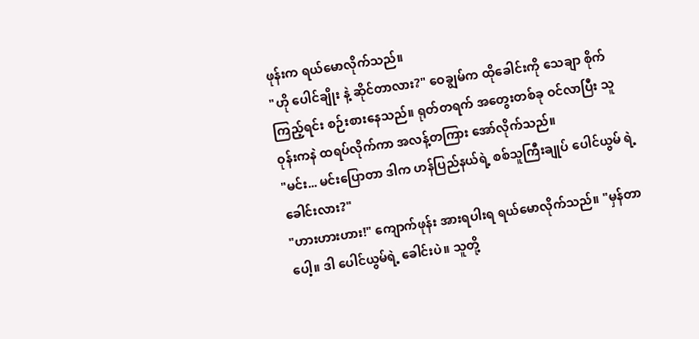ဖုန်းက ရယ်မောလိုက်သည်။
"ဟို ပေါင်ချိုး နဲ့ ဆိုင်တာလား?" ဝေချွမ်က ထိုခေါင်းကို သေချာ စိုက်ကြည့်ရင်း စဉ်းစားနေသည်။ ရုတ်တရက် အတွေးတစ်ခု ဝင်လာပြီး သူ ဝုန်းကနဲ ထရပ်လိုက်ကာ အလန့်တကြား အော်လိုက်သည်။
"မင်း... မင်းပြောတာ ဒါက ဟန်ပြည်နယ်ရဲ့ စစ်သူကြီးချုပ် ပေါင်ယွမ် ရဲ့ ခေါင်းလား?"
"ဟားဟားဟား!" ကျောက်ဖုန်း အားရပါးရ ရယ်မောလိုက်သည်။ "မှန်တာပေါ့။ ဒါ ပေါင်ယွမ်ရဲ့ ခေါင်းပဲ။ သူတို့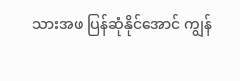သားအဖ ပြန်ဆုံနိုင်အောင် ကျွန်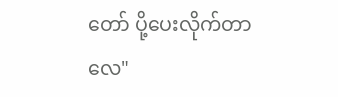တော် ပို့ပေးလိုက်တာလေ"